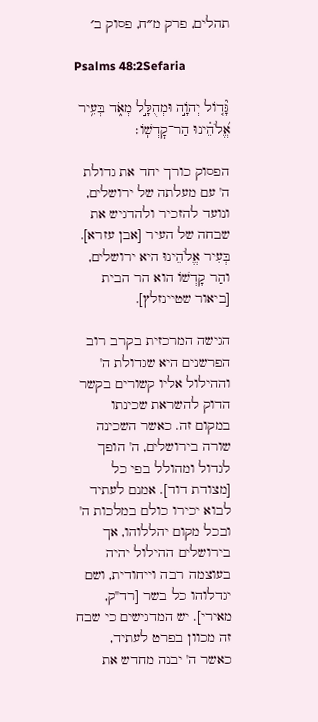תהלים, פרק מ״ח, פסוק ב׳

Psalms 48:2Sefaria

גָּ֘ד֤וֹל יְהֹוָ֣ה וּמְהֻלָּ֣ל מְאֹ֑ד בְּעִ֥יר אֱ֝לֹהֵ֗ינוּ הַר־קׇדְשֽׁוֹ׃

הפסוק כורך יחד את גדולת ה' עם מעלתה של ירושלים, ונועד להזכיר ולהדגיש את שבחה של העיר [אבן עזרא]. בְּעִיר אֱלֹהֵינוּ היא ירושלים, והַר קָדְשׁוֹ הוא הר הבית [ביאור שטיינזלץ].

הגישה המרכזית בקרב רוב הפרשנים היא שגדולת ה' וההילול אליו קשורים בקשר הדוק להשראת שכינתו במקום זה. כאשר השכינה שורה בירושלים, ה' הופך לגדול ומהולל בפי כל [מצודת דוד]. אמנם לעתיד לבוא יכירו כולם במלכות ה' ובכל מקום יהללוהו, אך בירושלים ההילול יהיה בעוצמה רבה וייחודית, ושם יגדלוהו כל בשר [רד"ק, מאירי]. יש המדגישים כי שבח זה מכוון בפרט לעתיד, כאשר ה' יבנה מחדש את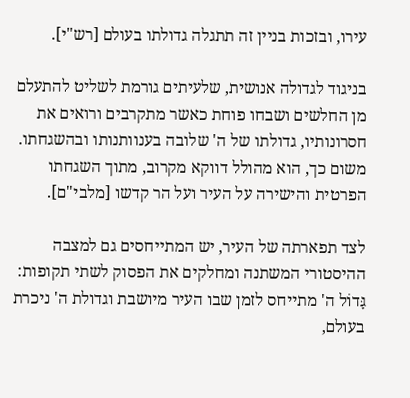עירו, ובזכות בניין זה תתגלה גדולתו בעולם [רש"י].

בניגוד לגדולה אנושית, שלעיתים גורמת לשליט להתעלם מן החלשים ושבחו פוחת כאשר מתקרבים ורואים את חסרונותיו, גדולתו של ה' שלובה בענוותנותו ובהשגחתו. משום כך, הוא מהולל דווקא מקרוב, מתוך השגחתו הפרטית והישירה על העיר ועל הר קדשו [מלבי"ם].

לצד תפארתה של העיר, יש המתייחסים גם למצבה ההיסטורי המשתנה ומחלקים את הפסוק לשתי תקופות: גָּדוֹל ה' מתייחס לזמן שבו העיר מיושבת וגדולת ה' ניכרת בעולם,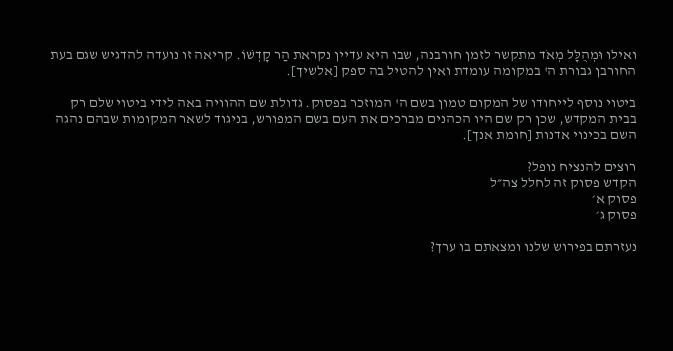ואילו וּמְהֻלָּל מְאֹד מתקשר לזמן חורבנה, שבו היא עדיין נקראת הַר קָדְשׁוֹ. קריאה זו נועדה להדגיש שגם בעת החורבן גבורת ה' במקומה עומדת ואין להטיל בה ספק [אלשיך].

ביטוי נוסף לייחודו של המקום טמון בשם ה' המוזכר בפסוק. גדולת שם ההוויה באה לידי ביטוי שלם רק בבית המקדש, שכן רק שם היו הכהנים מברכים את העם בשם המפורש, בניגוד לשאר המקומות שבהם נהגה השם בכינוי אדנות [חומת אנך].

רוצים להנציח נופל?
הקדש פסוק זה לחלל צה״ל
פסוק א׳
פסוק ג׳

נעזרתם בפירוש שלנו ומצאתם בו ערך?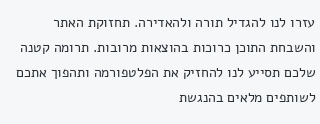עזרו לנו להגדיל תורה ולהאדירה. תחזוקת האתר והשבחת התוכן כרוכות בהוצאות מרובות. תרומה קטנה שלכם תסייע לנו להחזיק את הפלטפורמה ותהפוך אתכם לשותפים מלאים בהנגשת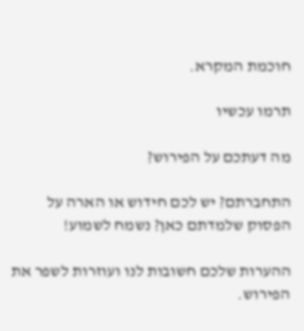חוכמת המקרא.

תרמו עכשיו

מה דעתכם על הפירוש?

התחברתם? יש לכם חידוש או הארה על הפסוק שלמדתם כאן? נשמח לשמוע!

ההערות שלכם חשובות לנו ועוזרות לשפר את הפירוש.